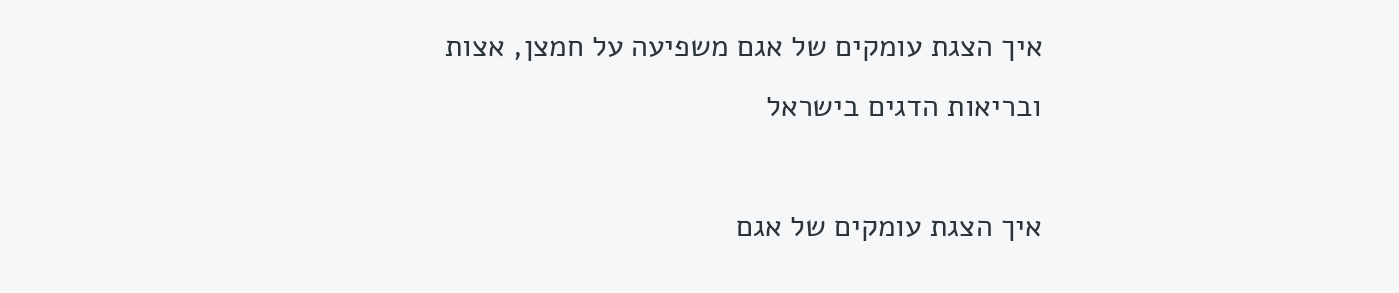איך הצגת עומקים של אגם משפיעה על חמצן, אצות ובריאות הדגים בישראל

איך הצגת עומקים של אגם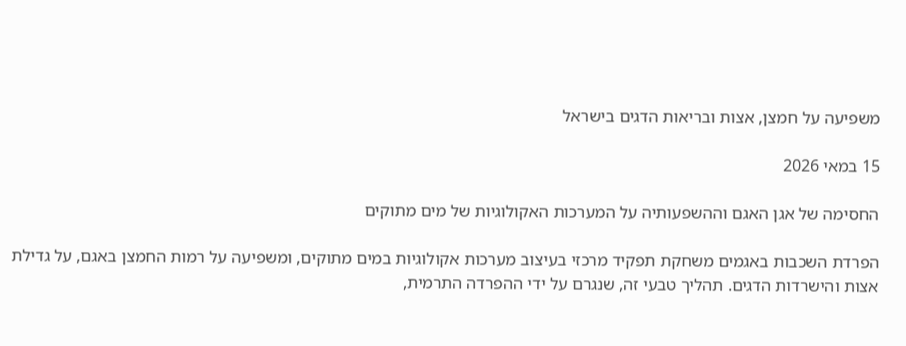משפיעה על חמצן, אצות ובריאות הדגים בישראל

15 במאי 2026

החסימה של אגן האגם וההשפעותיה על המערכות האקולוגיות של מים מתוקים

הפרדת השכבות באגמים משחקת תפקיד מרכזי בעיצוב מערכות אקולוגיות במים מתוקים, ומשפיעה על רמות החמצן באגם, על גדילת אצות והישרדות הדגים. תהליך טבעי זה, שנגרם על ידי ההפרדה התרמית,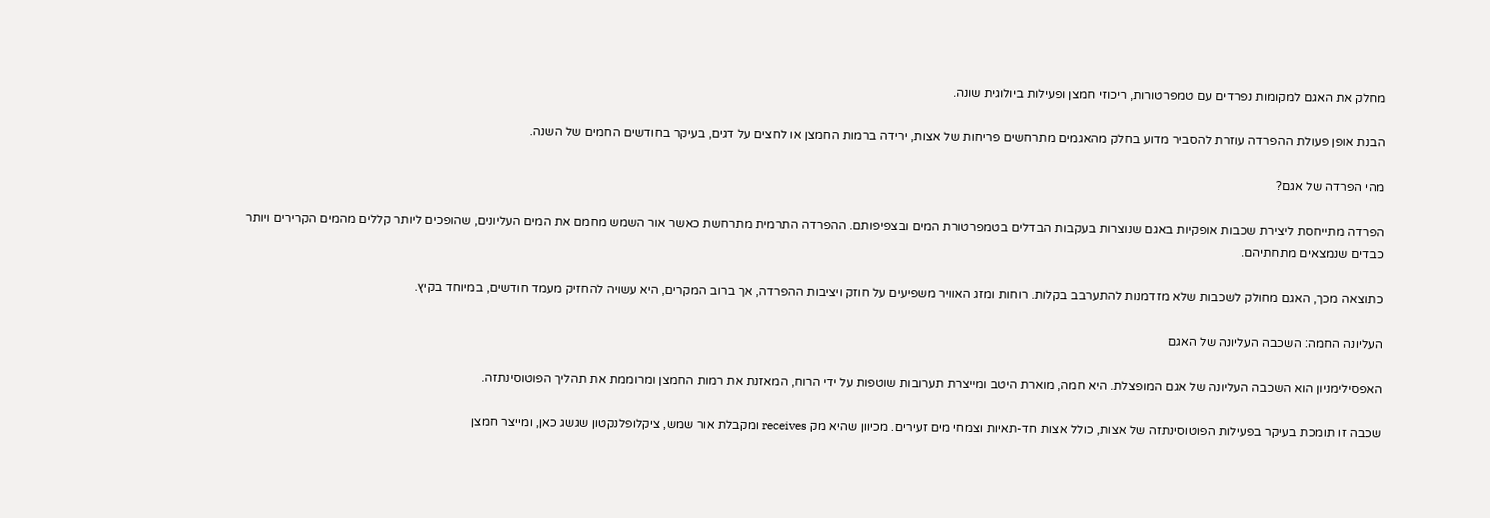מחלק את האגם למקומות נפרדים עם טמפרטורות, ריכוזי חמצן ופעילות ביולוגית שונה.

הבנת אופן פעולת ההפרדה עוזרת להסביר מדוע בחלק מהאגמים מתרחשים פריחות של אצות, ירידה ברמות החמצן או לחצים על דגים, בעיקר בחודשים החמים של השנה.

מהי הפרדה של אגם?

הפרדה מתייחסת ליצירת שכבות אופקיות באגם שנוצרות בעקבות הבדלים בטמפרטורת המים ובצפיפותם. ההפרדה התרמית מתרחשת כאשר אור השמש מחמם את המים העליונים, שהופכים ליותר קללים מהמים הקרירים ויותר כבדים שנמצאים מתחתיהם.

כתוצאה מכך, האגם מחולק לשכבות שלא מזדמנות להתערבב בקלות. רוחות ומזג האוויר משפיעים על חוזק ויציבות ההפרדה, אך ברוב המקרים, היא עשויה להחזיק מעמד חודשים, במיוחד בקיץ.

העליונה החמה: השכבה העליונה של האגם

האפסילימניון הוא השכבה העליונה של אגם המופצלת. היא חמה, מוארת היטב ומייצרת תערובות שוטפות על ידי הרוח, המאזנת את רמות החמצן ומרוממת את תהליך הפוטוסינתזה.

שכבה זו תומכת בעיקר בפעילות הפוטוסינתזה של אצות, כולל אצות חד-תאיות וצמחי מים זעירים. מכיוון שהיא מק receives ומקבלת אור שמש, ציקלופלנקטון שגשג כאן, ומייצר חמצן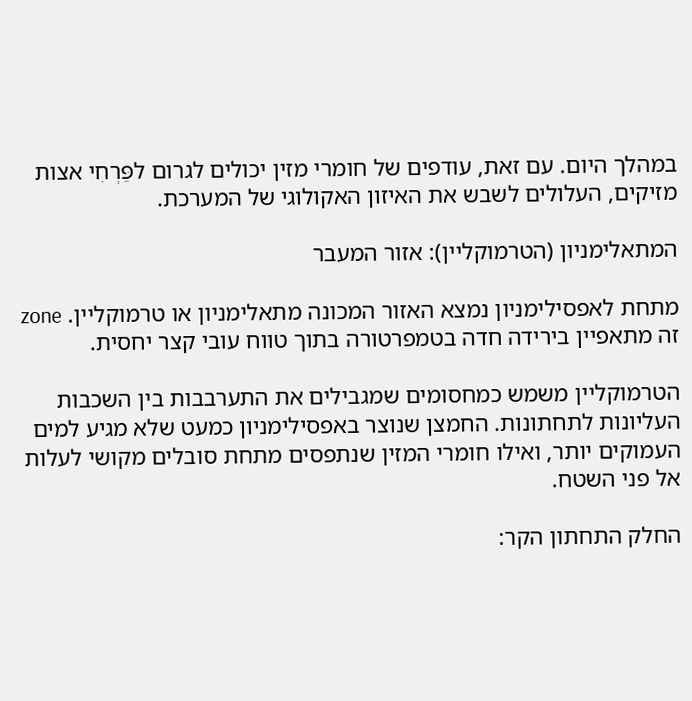במהלך היום. עם זאת, עודפים של חומרי מזין יכולים לגרום לפֵּרְחִי אצות מזיקים, העלולים לשבש את האיזון האקולוגי של המערכת.

המתאלימניון (הטרמוקליין): אזור המעבר

מתחת לאפסילימניון נמצא האזור המכונה מתאלימניון או טרמוקליין. zone זה מתאפיין בירידה חדה בטמפרטורה בתוך טווח עובי קצר יחסית.

הטרמוקליין משמש כמחסומים שמגבילים את התערבבות בין השכבות העליונות לתחתונות. החמצן שנוצר באפסילימניון כמעט שלא מגיע למים העמוקים יותר, ואילו חומרי המזין שנתפסים מתחת סובלים מקושי לעלות אל פני השטח.

החלק התחתון הקר: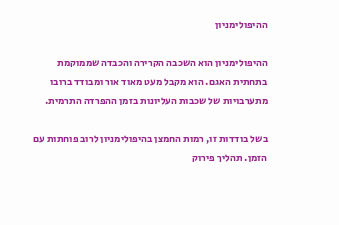ההיפולימניון

ההיפולימניון הוא השכבה הקרירה והכבדה שממוקמת בתחתית האגם. הוא מקבל מעט מאוד אור ומבודד ברובו מתערבויות של שכבות העליונות בזמן ההפרדה התרמית.

בשל בודדות זו, רמות החמצן בהיפולימניון לרוב פוחתות עם הזמן. תהליך פירוק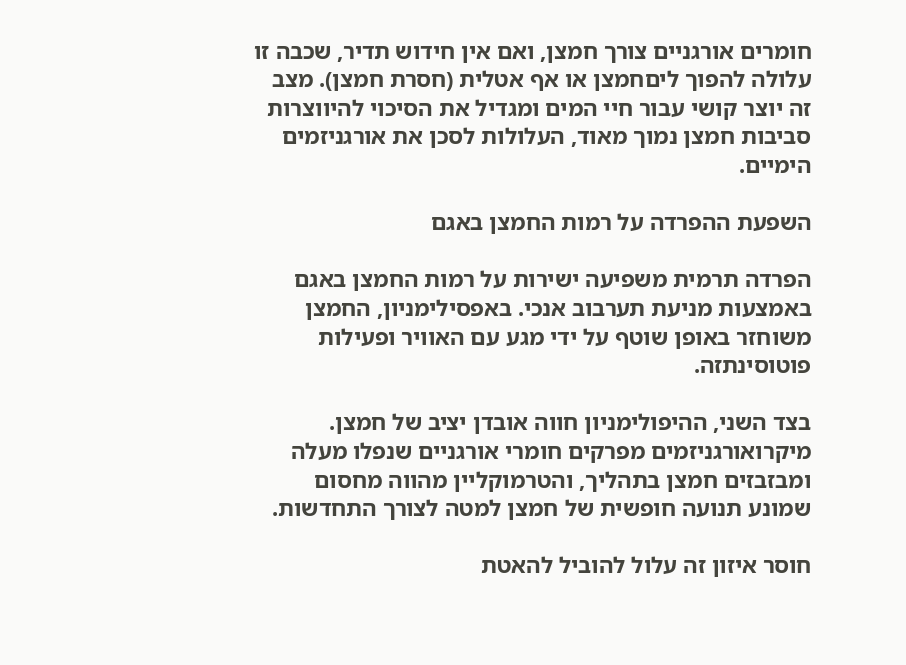חומרים אורגניים צורך חמצן, ואם אין חידוש תדיר, שכבה זו עלולה להפוך ליםחמצן או אף אטלית (חסרת חמצן). מצב זה יוצר קושי עבור חיי המים ומגדיל את הסיכוי להיווצרות סביבות חמצן נמוך מאוד, העלולות לסכן את אורגניזמים הימיים.

השפעת ההפרדה על רמות החמצן באגם

הפרדה תרמית משפיעה ישירות על רמות החמצן באגם באמצעות מניעת תערבוב אנכי. באפסילימניון, החמצן משוחזר באופן שוטף על ידי מגע עם האוויר ופעילות פוטוסינתזה.

בצד השני, ההיפולימניון חווה אובדן יציב של חמצן. מיקרואורגניזמים מפרקים חומרי אורגניים שנפלו מעלה ומבזבזים חמצן בתהליך, והטרמוקליין מהווה מחסום שמונע תנועה חופשית של חמצן למטה לצורך התחדשות.

חוסר איזון זה עלול להוביל להאטת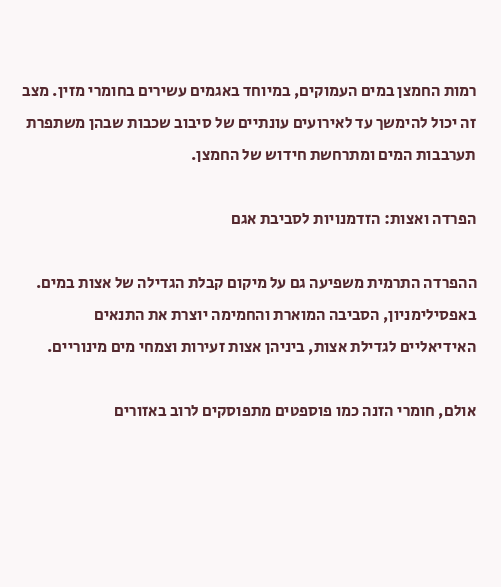רמות החמצן במים העמוקים, במיוחד באגמים עשירים בחומרי מזין. מצב זה יכול להימשך עד לאירועים עונתיים של סיבוב שכבות שבהן משתפרת תערבבות המים ומתרחשת חידוש של החמצן.

הפרדה ואצות: הזדמנויות לסביבת אגם

ההפרדה התרמית משפיעה גם על מיקום קבלת הגדילה של אצות במים. באפסילימניון, הסביבה המוארת והחמימה יוצרת את התנאים האידיאליים לגדילת אצות, ביניהן אצות זעירות וצמחי מים מינוריים.

אולם, חומרי הזנה כמו פוספטים מתפוסקים לרוב באזורים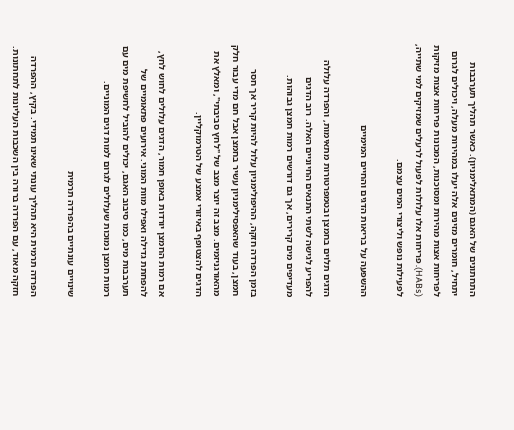התחתונים של האגם (המתאלימניון). כאשר תהליך תערבבות יתחיל, חומרים מזינים אלה יעלו במהירות מעלה, ויכולים לגרום לפריחות אצות מהירות ומסוכנות, המכונות פריחות אצות מזיקות (HABs). פריחות אלו עלולות לפעול לרעלים שמזיקים למי שתייה, לפעילות נופש וליצורי המים עצמם.

ההשפעה על בריאות הדגים והחיים המימיים

הדגים תלוים בחמצן ובטמפרטורות מתאימות, והפרדה עלולה להפריע לגישה לשתי התנאים החיוניים האלה. רוב הדגים מעדיפים מים קרירים, אך גם דורשים רמות חמצן גבוהות.

בזמן הפרדה חזקה, ההיפולימניון עלול להיות קריר אך חסר חמצן, בעוד שהאפסילימניון עשיר בחמצן אבל חם מדי עבור חלק מהאורגניזמים. מצב זה יוצר מצב של "לחץ סביבתי", ומאלץ את הדגים להצטופף באיזורי אמצע של הטרמוקליין.

אם רמות החמצן יורדות באופן חמור, הדגים עלולים לחוש לחץ, להפחתת גדילה ואפילו מוות המוני. אירועים פתאומיים של תערבבות מים, כמו סיבוב האגם, יכולים להוביל לחשיפת מים עם רמות חמצן נמוכות שעלולים לגרום למות דגים המוניים.

שינויים עונתיים בהפרדה תרמית

הפרדה תרמית היא תהליך עונתי שאינו תמידי. בקיץ, ההפרדה חזקה מאוד, עם הפרדה ברורה בין השכבות העליונות לתחתונות.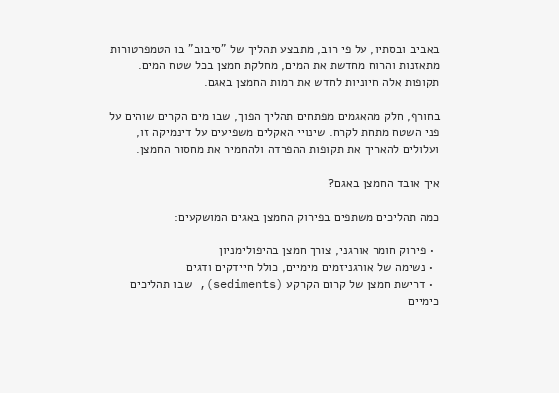באביב ובסתיו, על פי רוב, מתבצע תהליך של "סיבוב" בו הטמפרטורות מתאזנות והרוח מחדשת את המים, מחלקת חמצן בכל שטח המים. תקופות אלה חיוניות לחדש את רמות החמצן באגם.

בחורף, חלק מהאגמים מפתחים תהליך הפוך, שבו מים הקרים שוהים על פני השטח מתחת לקרח. שינויי האקלים משפיעים על דינמיקה זו, ועלולים להאריך את תקופות ההפרדה ולהחמיר את מחסור החמצן.

איך אובד החמצן באגם?

כמה תהליכים משתפים בפירוק החמצן באגים המושקעים:

  • פירוק חומר אורגני, צורך חמצן בהיפולימניון
  • נשימה של אורגניזמים מימיים, כולל חיידקים ודגים
  • דרישת חמצן של קרום הקרקע (sediments), שבו תהליכים כימיים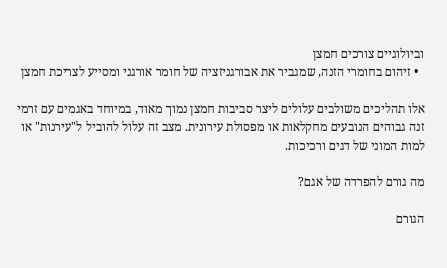וביולוגיים צורכים חמצן
  • זיהום בחומרי הזנה, שמגביר את אבורגניזציה של חומר אורגני ומסייע לצריכת חמצן

אלו תהליכים משולבים עלולים ליצר סביבות חמצן נמוך מאוד, במיוחד באגמים עם זרמי זנה גבוהים הנובעים מחקלאות או מפסולת עירונית. מצב זה עלול להוביל ל"עירנות" או למות המוני של דגים ורכיכות.

מה גורם להפרדה של אגם?

הגורם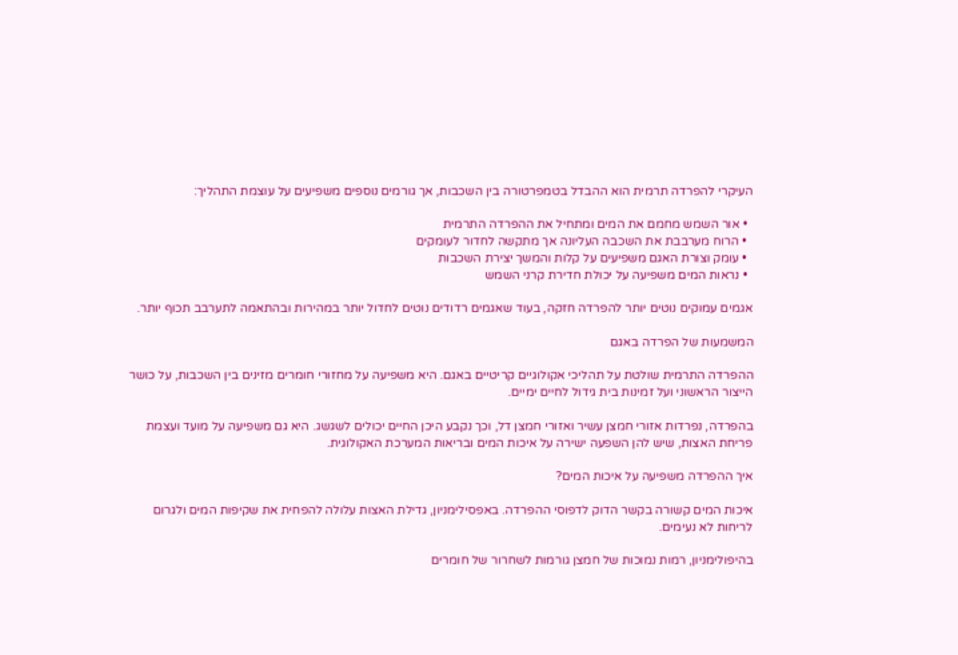העיקרי להפרדה תרמית הוא ההבדל בטמפרטורה בין השכבות, אך גורמים נוספים משפיעים על עוצמת התהליך:

  • אור השמש מחמם את המים ומתחיל את ההפרדה התרמית
  • הרוח מערבבת את השכבה העליונה אך מתקשה לחדור לעומקים
  • עומק וצורת האגם משפיעים על קלות והמשך יצירת השכבות
  • נראות המים משפיעה על יכולת חדירת קרני השמש

אגמים עמוקים נוטים יותר להפרדה חזקה, בעוד שאגמים רדודים נוטים לחדול יותר במהירות ובהתאמה לתערבב תכוף יותר.

המשמעות של הפרדה באגם

ההפרדה התרמית שולטת על תהליכי אקולוגיים קריטיים באגם. היא משפיעה על מחזורי חומרים מזינים בין השכבות, על כושר הייצור הראשוני ועל זמינות בית גידול לחיים ימיים.

בהפרדה, נפרדות אזורי חמצן עשיר ואזורי חמצן דל, וכך נקבע היכן החיים יכולים לשגשג. היא גם משפיעה על מועד ועצמת פריחת האצות, שיש להן השפעה ישירה על איכות המים ובריאות המערכת האקולוגית.

איך ההפרדה משפיעה על איכות המים?

איכות המים קשורה בקשר הדוק לדפוסי ההפרדה. באפסילימניון, גדילת האצות עלולה להפחית את שקיפות המים ולגרום לריחות לא נעימים.

בהיפולימניון, רמות נמוכות של חמצן גורמות לשחרור של חומרים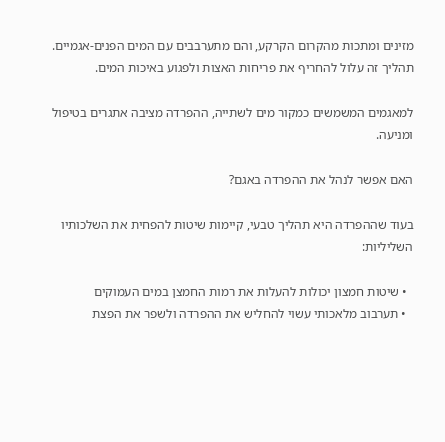מזינים ומתכות מהקרום הקרקע, והם מתערבבים עם המים הפנים-אגמיים. תהליך זה עלול להחריף את פריחות האצות ולפגוע באיכות המים.

למאגמים המשמשים כמקור מים לשתייה, ההפרדה מציבה אתגרים בטיפול ומניעה.

האם אפשר לנהל את ההפרדה באגם?

בעוד שההפרדה היא תהליך טבעי, קיימות שיטות להפחית את השלכותיו השליליות:

  • שיטות חמצון יכולות להעלות את רמות החמצן במים העמוקים
  • תערבוב מלאכותי עשוי להחליש את ההפרדה ולשפר את הפצת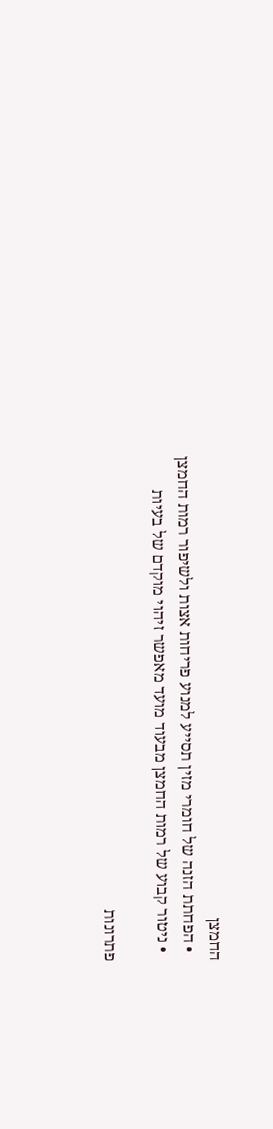החמצן
  • הפחתת הזנה של חומרי מזין תסייע למנוע פריחות אצות ולשיפור רמות החמצן
  • ניטור קבוע של רמות החמצן מבעוד מועד מאפשר זיהוי מוקדם של בעיות

פתרונות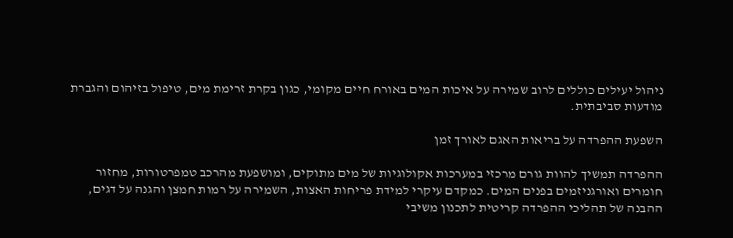ניהול יעילים כוללים לרוב שמירה על איכות המים באורח חיים מקומי, כגון בקרת זרימת מים, טיפול בזיהום והגברת מודעות סביבתית.

השפעת ההפרדה על בריאות האגם לאורך זמן

ההפרדה תמשיך להוות גורם מרכזי במערכות אקולוגיות של מים מתוקים, ומושפעת מהרכב טמפרטורות, מחזור חומרים ואורגניזמים בפנים המים. כמקדם עיקרי למידת פריחות האצות, השמירה על רמות חמצן והגנה על דגים, ההבנה של תהליכי ההפרדה קריטית לתכנון משיבי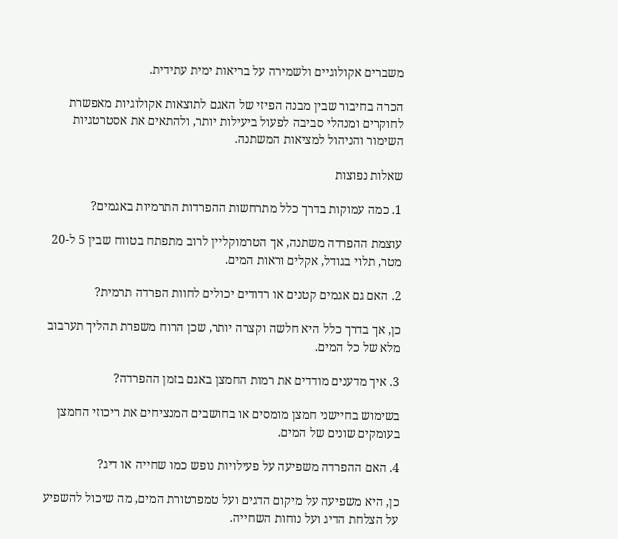משברים אקולוגיים ולשמירה על בריאות ימית עתידית.

הכרה בחיבור שבין מבנה הפיזי של האגם לתוצאות אקולוגיות מאפשרת לחוקרים ומנהלי סביבה לפעול ביעילות יותר, ולהתאים את אסטרטגיות השימור והניהול למציאות המשתנה.

שאלות נפוצות

1. כמה עמוקות בדרך כלל מתרחשות ההפרדות התרמיות באגמים?

עוצמת ההפרדה משתנה, אך הטרמוקליין לרוב מתפתח בטווח שבין 5 ל-20 מטר, תלוי בגודל, אקלים וראות המים.

2. האם גם אגמים קטנים או רדודים יכולים לחוות הפרדה תרמית?

כן, אך בדרך כלל היא חלשה וקצרה יותר, שכן הרוח משפרת תהליך תערבוב מלא של כל המים.

3. איך מדענים מודדים את רמות החמצן באגם בזמן ההפרדה?

בשימוש בחיישני חמצן מומסים או בחושבים המנציחים את ריכוזי החמצן בעומקים שונים של המים.

4. האם ההפרדה משפיעה על פעילויות נופש כמו שחייה או דיג?

כן, היא משפיעה על מיקום הדגים ועל טמפרטורת המים, מה שיכול להשפיע על הצלחת הדיג ועל נוחות השחייה.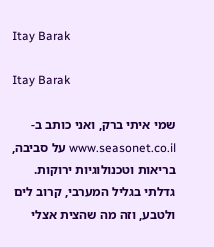Itay Barak

Itay Barak

שמי איתי ברק, ואני כותב ב-www.seasonet.co.il על סביבה, בריאות וטכנולוגיות ירוקות. גדלתי בגליל המערבי, קרוב לים ולטבע, וזה מה שהצית אצלי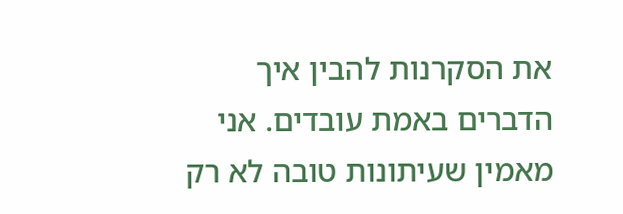את הסקרנות להבין איך הדברים באמת עובדים. אני מאמין שעיתונות טובה לא רק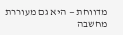מדווחת — היא גם מעוררת מחשבה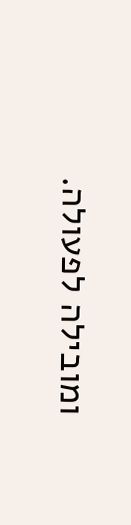ומובילה לפעולה.